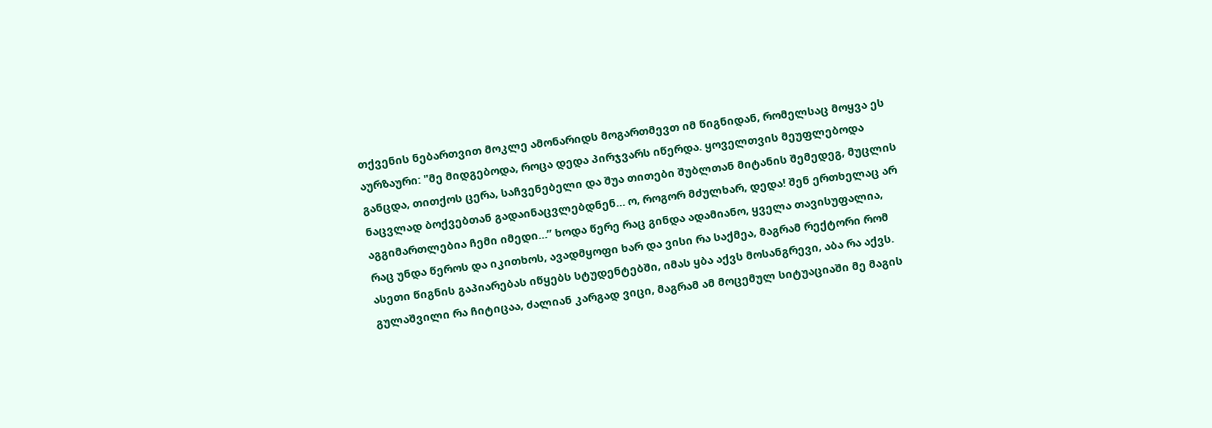თქვენის ნებართვით მოკლე ამონარიდს მოგართმევთ იმ წიგნიდან, რომელსაც მოყვა ეს აურზაური: "მე მიდგებოდა, როცა დედა პირჯვარს იწერდა. ყოველთვის მეუფლებოდა განცდა, თითქოს ცერა, საჩვენებელი და შუა თითები შუბლთან მიტანის შემედეგ, მუცლის ნაცვლად ბოქვებთან გადაინაცვლებდნენ… ო, როგორ მძულხარ, დედა! შენ ერთხელაც არ აგგიმართლებია ჩემი იმედი…” ხოდა წერე რაც გინდა ადამიანო, ყველა თავისუფალია, რაც უნდა წეროს და იკითხოს, ავადმყოფი ხარ და ვისი რა საქმეა, მაგრამ რექტორი რომ ასეთი წიგნის გაპიარებას იწყებს სტუდენტებში, იმას ყბა აქვს მოსანგრევი, აბა რა აქვს. გულაშვილი რა ჩიტიცაა, ძალიან კარგად ვიცი, მაგრამ ამ მოცემულ სიტუაციაში მე მაგის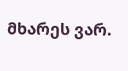მხარეს ვარ.